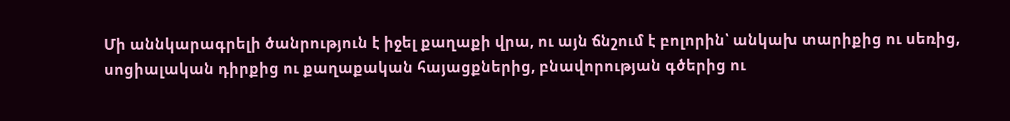Մի աննկարագրելի ծանրություն է իջել քաղաքի վրա, ու այն ճնշում է բոլորին՝ անկախ տարիքից ու սեռից, սոցիալական դիրքից ու քաղաքական հայացքներից, բնավորության գծերից ու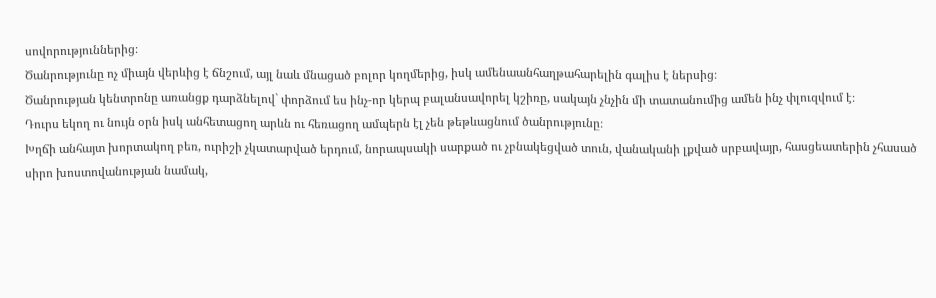սովորություններից։
Ծանրությունը ոչ միայն վերևից է ճնշում, այլ նաև մնացած բոլոր կողմերից, իսկ ամենաանհաղթահարելին գալիս է ներսից։
Ծանրության կենտրոնը առանցք դարձնելով` փորձում ես ինչ-որ կերպ բալանսավորել կշիռը, սակայն չնչին մի տատանումից ամեն ինչ փլուզվում է։
Դուրս եկող ու նույն օրն իսկ անհետացող արևն ու հեռացող ամպերն էլ չեն թեթևացնում ծանրությունը։
Խղճի անհայտ խորտակող բեռ, ուրիշի չկատարված երդում, նորապսակի սարքած ու չբնակեցված տուն, վանականի լքված սրբավայր, հասցեատերին չհասած սիրո խոստովանության նամակ,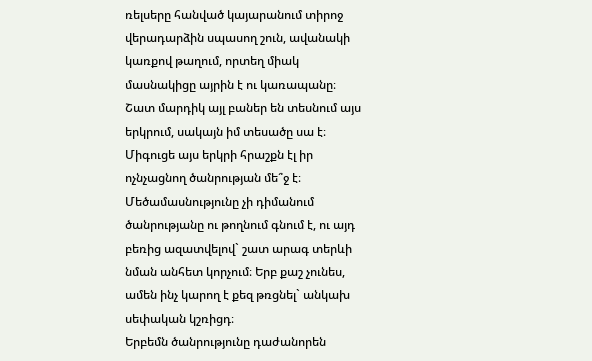ռելսերը հանված կայարանում տիրոջ վերադարձին սպասող շուն, ավանակի կառքով թաղում, որտեղ միակ մասնակիցը այրին է ու կառապանը։
Շատ մարդիկ այլ բաներ են տեսնում այս երկրում, սակայն իմ տեսածը սա է։
Միգուցե այս երկրի հրաշքն էլ իր ոչնչացնող ծանրության մե՞ջ է։
Մեծամասնությունը չի դիմանում ծանրությանը ու թողնում գնում է, ու այդ բեռից ազատվելով` շատ արագ տերևի նման անհետ կորչում։ Երբ քաշ չունես, ամեն ինչ կարող է քեզ թռցնել` անկախ սեփական կշռիցդ։
Երբեմն ծանրությունը դաժանորեն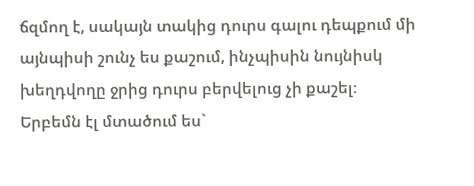ճզմող է, սակայն տակից դուրս գալու դեպքում մի այնպիսի շունչ ես քաշում, ինչպիսին նույնիսկ խեղդվողը ջրից դուրս բերվելուց չի քաշել։
Երբեմն էլ մտածում ես`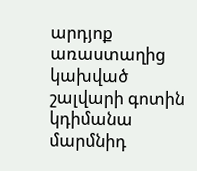արդյոք առաստաղից կախված շալվարի գոտին կդիմանա մարմնիդ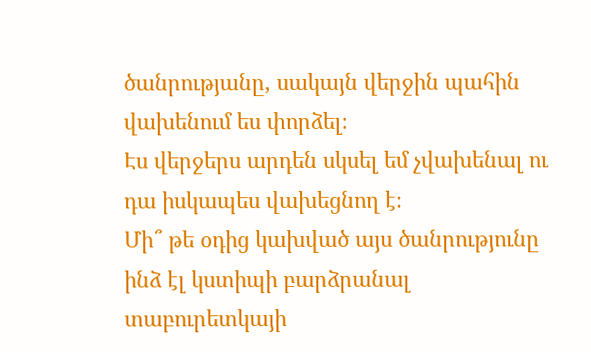ծանրությանը, սակայն վերջին պահին վախենում ես փորձել։
Էս վերջերս արդեն սկսել եմ չվախենալ ու դա իսկապես վախեցնող է։
Մի՞ թե օդից կախված այս ծանրությունը ինձ էլ կստիպի բարձրանալ տաբուրետկայի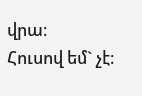վրա։
Հուսով եմ` չէ։